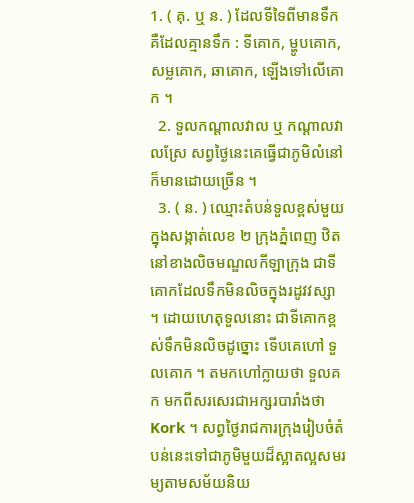1. ( គុ. ឬ ន. ) ដែលទីទៃពីមានទឹក គឺដែលគ្មានទឹក : ទីគោក, ម្ហូបគោក, សម្លគោក, ឆាគោក, ឡើងទៅលើគោក ។
  2. ទួលកណ្ដាលវាល ឬ កណ្ដាលវាលស្រែ សព្វថ្ងៃនេះគេធ្វើជាភូមិលំនៅ ក៏មានដោយច្រើន ។
  3. ( ន. ) ឈ្មោះតំបន់ទួលខ្ពស់មួយ ក្នុងសង្កាត់លេខ ២ ក្រុងភ្នំពេញ ឋិតនៅខាងលិចមណ្ឌលកីឡាក្រុង ជាទីគោកដែលទឹកមិនលិចក្នុងរដូវវស្សា ។ ដោយហេតុទួលនោះ ជាទីគោកខ្ពស់ទឹកមិនលិចដូច្នោះ ទើបគេហៅ ទួលគោក ។ តមកហៅក្លាយថា ទួលគក មកពីសរសេរជាអក្សរបារាំងថា Kork ។ សព្វថ្ងៃរាជការក្រុងរៀបចំតំបន់នេះទៅជាភូមិមួយដ៏ស្អាតល្អសមរម្យតាមសម័យនិយ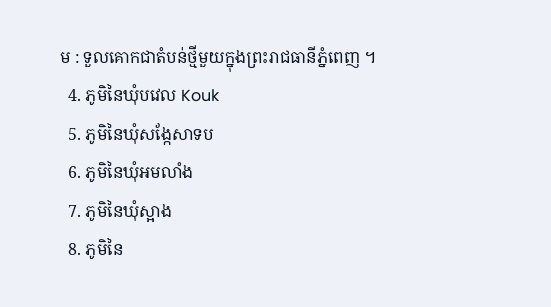ម : ទួលគោកជាតំបន់ថ្មីមួយក្នុងព្រះរាជធានីភ្នំពេញ ។
  4. ភូមិនៃឃុំបវេល Kouk
  5. ភូមិនៃឃុំសង្កែសាទប
  6. ភូមិនៃឃុំអមលាំង
  7. ភូមិនៃឃុំស្អាង
  8. ភូមិនៃ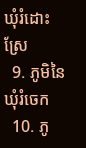ឃុំរំដោះស្រែ
  9. ភូមិនៃឃុំរំចេក
  10. ភូ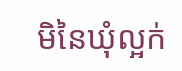មិនៃឃុំល្អក់